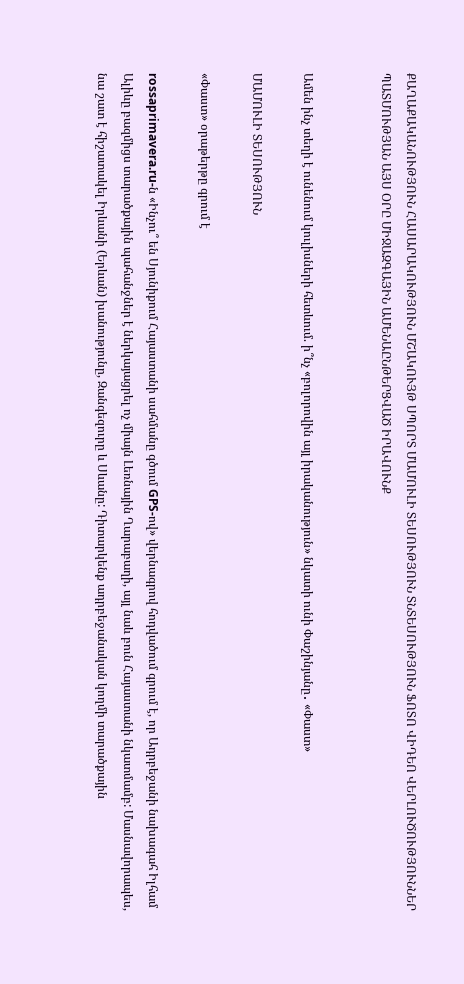ՔԱՂԱՔԱԿԱՆՈՒԹՅՈՒՆ ՀԱՍԱՐԱԿՈՒԹՅՈՒՆ ՄՇԱԿՈՒՅԹ ՍՊՈՐՏ ՄԱՄՈՒԼԻ ՏԵՍՈՒԹՅՈՒՆ ՏՆՏԵՍՈՒԹՅՈՒՆ ՖՈՏՈ ՎԻԴԵՈ ՎԵՐԼՈՒԾՈՒԹՅՈՒՆՆԵՐ ՊԱՏՄՈՒԹՅԱՆ ԱՅՍ ՕՐԸ ՄԻՋԱԶԳԱՅԻՆ ԱՄԵՆԱԸՆԹԵՐՑՎԱԾ ԻՐԱՎՈՒՆՔ


Ամեն ինչ տեղի է ունենում կուլիսների հետևում. ի՞նչ «բոլորովին այլ իրականություն» նկատի ունի Փաշինյանը․ «Փաստ»

ՄԱՄՈՒԼԻ ՏԵՍՈՒԹՅՈՒՆ

«Փաստ» օրաթերթը գրում է

rossaprimavera.ru-ն «Ինչու՞ են Սյունիքում Հայաստանի սահմանը գծում GPS-ով» վերնագրով հոդվածում գրում է, որ Ադրբեջանի նախագահ Իլհամ Ալիևը բազմիցս տարածքային պահանջներ է ներկայացրել ոչ միայն Լեռնային Ղարաբաղի, այլ նաև բուն Հայաստանի նկատմամբ: Մասնավորապես, նա շատ է հիշատակել Իրևանի (Երևան) խանությունը, Զանգեզուրը և Սևանը: Դիտարկենք ադրբեջանական կողմի տարածքային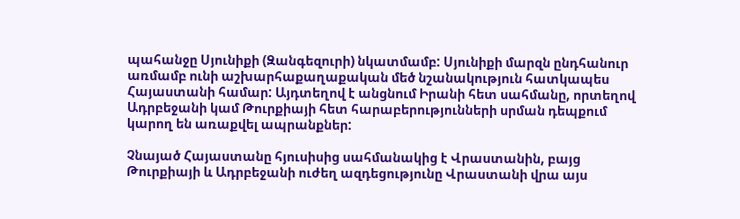պահանջը Սյունիքի (Զանգեզուրի) նկատմամբ: Սյունիքի մարզն ընդհանուր առմամբ ունի աշխարհաքաղաքական մեծ նշանակություն հատկապես Հայաստանի համար: Այդտեղով է անցնում Իրանի հետ սահմանը, որտեղով Ադրբեջանի կամ Թուրքիայի հետ հարաբերությունների սրման դեպքում կարող են առաքվել ապրանքներ:

Չնայած Հայաստանը հյուսիսից սահմանակից է Վրաստանին, բայց Թուրքիայի և Ադրբեջանի ուժեղ ազդեցությունը Վրաստանի վրա այս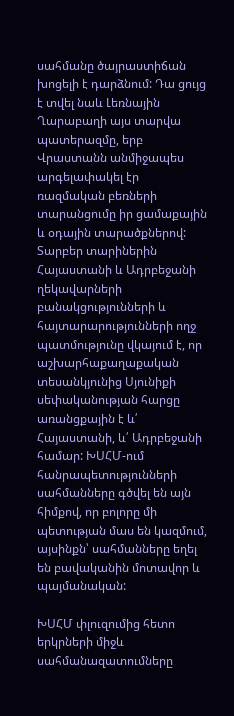սահմանը ծայրաստիճան խոցելի է դարձնում: Դա ցույց է տվել նաև Լեռնային Ղարաբաղի այս տարվա պատերազմը, երբ Վրաստանն անմիջապես արգելափակել էր ռազմական բեռների տարանցումը իր ցամաքային և օդային տարածքներով: Տարբեր տարիներին Հայաստանի և Ադրբեջանի ղեկավարների բանակցությունների և հայտարարությունների ողջ պատմությունը վկայում է, որ աշխարհաքաղաքական տեսանկյունից Սյունիքի սեփականության հարցը առանցքային է և՛ Հայաստանի, և՛ Ադրբեջանի համար: ԽՍՀՄ-ում հանրապետությունների սահմանները գծվել են այն հիմքով, որ բոլորը մի պետության մաս են կազմում, այսինքն՝ սահմանները եղել են բավականին մոտավոր և պայմանական:

ԽՍՀՄ փլուզումից հետո երկրների միջև սահմանազատումները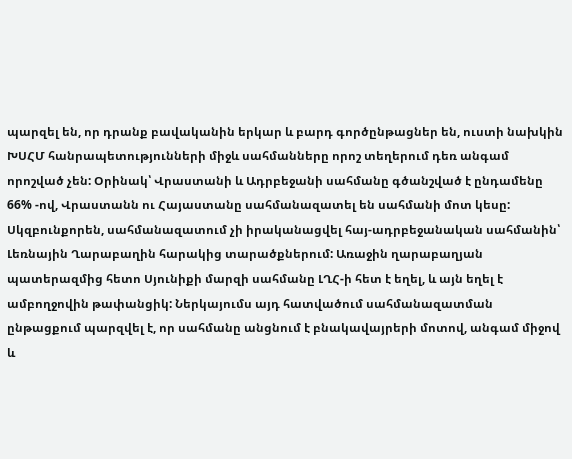պարզել են, որ դրանք բավականին երկար և բարդ գործընթացներ են, ուստի նախկին ԽՍՀՄ հանրապետությունների միջև սահմանները որոշ տեղերում դեռ անգամ որոշված չեն: Օրինակ՝ Վրաստանի և Ադրբեջանի սահմանը գծանշված է ընդամենը 66% -ով, Վրաստանն ու Հայաստանը սահմանազատել են սահմանի մոտ կեսը: Սկզբունքորեն, սահմանազատում չի իրականացվել հայ-ադրբեջանական սահմանին՝ Լեռնային Ղարաբաղին հարակից տարածքներում: Առաջին ղարաբաղյան պատերազմից հետո Սյունիքի մարզի սահմանը ԼՂՀ-ի հետ է եղել, և այն եղել է ամբողջովին թափանցիկ: Ներկայումս այդ հատվածում սահմանազատման ընթացքում պարզվել է, որ սահմանը անցնում է բնակավայրերի մոտով, անգամ միջով և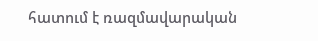հատում է ռազմավարական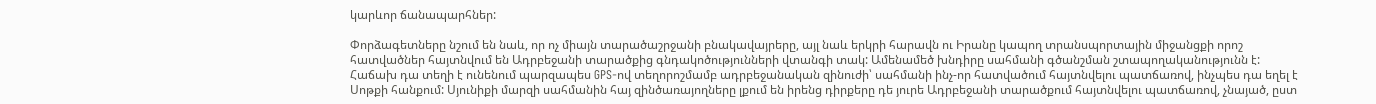կարևոր ճանապարհներ:

Փորձագետները նշում են նաև, որ ոչ միայն տարածաշրջանի բնակավայրերը, այլ նաև երկրի հարավն ու Իրանը կապող տրանսպորտային միջանցքի որոշ հատվածներ հայտնվում են Ադրբեջանի տարածքից գնդակոծությունների վտանգի տակ: Ամենամեծ խնդիրը սահմանի գծանշման շտապողականությունն է: Հաճախ դա տեղի է ունենում պարզապես GPS-ով տեղորոշմամբ ադրբեջանական զինուժի՝ սահմանի ինչ-որ հատվածում հայտնվելու պատճառով, ինչպես դա եղել է Սոթքի հանքում: Սյունիքի մարզի սահմանին հայ զինծառայողները լքում են իրենց դիրքերը դե յուրե Ադրբեջանի տարածքում հայտնվելու պատճառով, չնայած, ըստ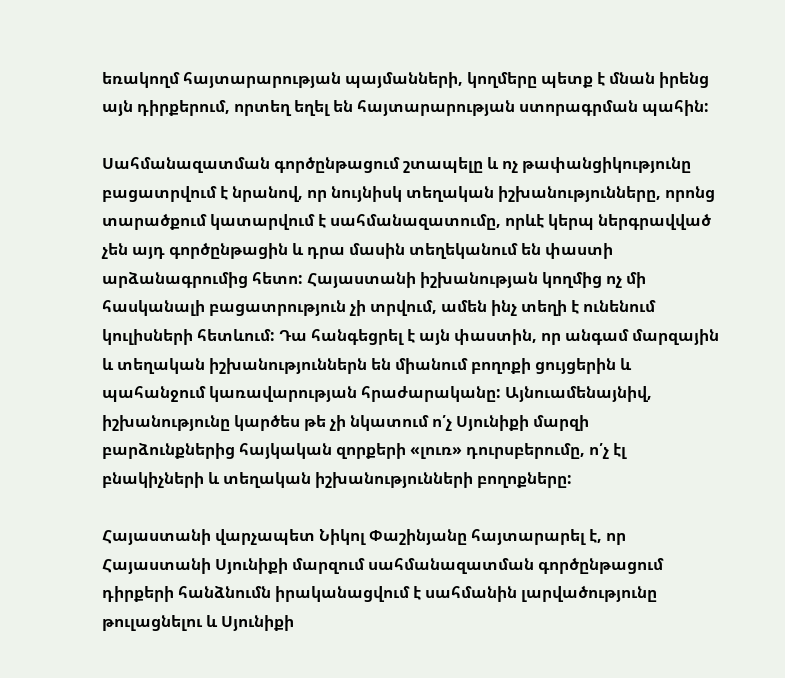եռակողմ հայտարարության պայմանների, կողմերը պետք է մնան իրենց այն դիրքերում, որտեղ եղել են հայտարարության ստորագրման պահին:

Սահմանազատման գործընթացում շտապելը և ոչ թափանցիկությունը բացատրվում է նրանով, որ նույնիսկ տեղական իշխանությունները, որոնց տարածքում կատարվում է սահմանազատումը, որևէ կերպ ներգրավված չեն այդ գործընթացին և դրա մասին տեղեկանում են փաստի արձանագրումից հետո: Հայաստանի իշխանության կողմից ոչ մի հասկանալի բացատրություն չի տրվում, ամեն ինչ տեղի է ունենում կուլիսների հետևում: Դա հանգեցրել է այն փաստին, որ անգամ մարզային և տեղական իշխանություններն են միանում բողոքի ցույցերին և պահանջում կառավարության հրաժարականը: Այնուամենայնիվ, իշխանությունը կարծես թե չի նկատում ո՛չ Սյունիքի մարզի բարձունքներից հայկական զորքերի «լուռ» դուրսբերումը, ո՛չ էլ բնակիչների և տեղական իշխանությունների բողոքները:

Հայաստանի վարչապետ Նիկոլ Փաշինյանը հայտարարել է, որ Հայաստանի Սյունիքի մարզում սահմանազատման գործընթացում դիրքերի հանձնումն իրականացվում է սահմանին լարվածությունը թուլացնելու և Սյունիքի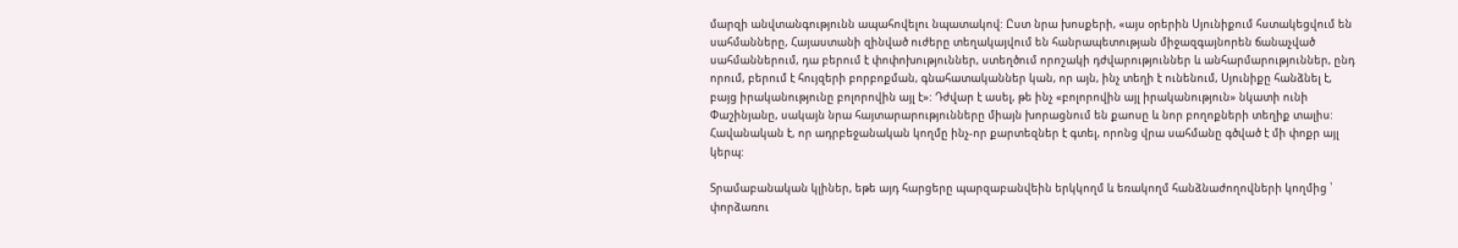մարզի անվտանգությունն ապահովելու նպատակով: Ըստ նրա խոսքերի, «այս օրերին Սյունիքում հստակեցվում են սահմանները, Հայաստանի զինված ուժերը տեղակայվում են հանրապետության միջազգայնորեն ճանաչված սահմաններում, դա բերում է փոփոխություններ, ստեղծում որոշակի դժվարություններ և անհարմարություններ, ընդ որում, բերում է հույզերի բորբոքման, գնահատականներ կան, որ այն, ինչ տեղի է ունենում, Սյունիքը հանձնել է, բայց իրականությունը բոլորովին այլ է»: Դժվար է ասել, թե ինչ «բոլորովին այլ իրականություն» նկատի ունի Փաշինյանը, սակայն նրա հայտարարությունները միայն խորացնում են քաոսը և նոր բողոքների տեղիք տալիս: Հավանական է, որ ադրբեջանական կողմը ինչ-որ քարտեզներ է գտել, որոնց վրա սահմանը գծված է մի փոքր այլ կերպ:

Տրամաբանական կլիներ, եթե այդ հարցերը պարզաբանվեին երկկողմ և եռակողմ հանձնաժողովների կողմից ՝ փորձառու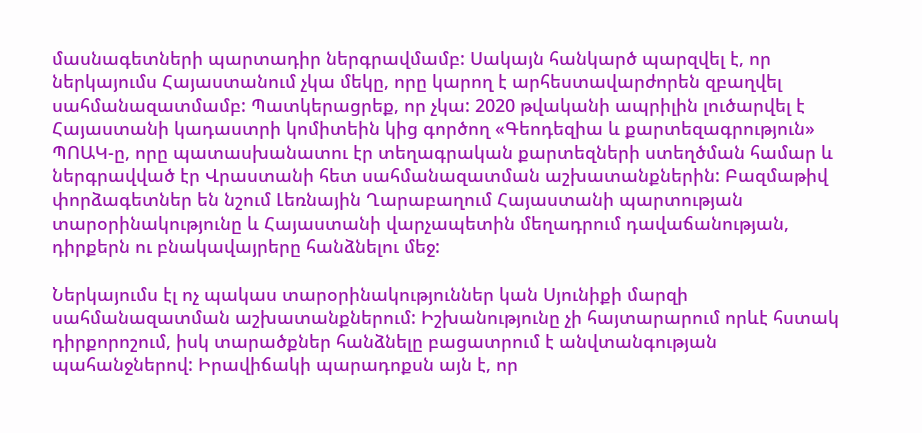մասնագետների պարտադիր ներգրավմամբ: Սակայն հանկարծ պարզվել է, որ ներկայումս Հայաստանում չկա մեկը, որը կարող է արհեստավարժորեն զբաղվել սահմանազատմամբ: Պատկերացրեք, որ չկա: 2020 թվականի ապրիլին լուծարվել է Հայաստանի կադաստրի կոմիտեին կից գործող «Գեոդեզիա և քարտեզագրություն» ՊՈԱԿ-ը, որը պատասխանատու էր տեղագրական քարտեզների ստեղծման համար և ներգրավված էր Վրաստանի հետ սահմանազատման աշխատանքներին: Բազմաթիվ փորձագետներ են նշում Լեռնային Ղարաբաղում Հայաստանի պարտության տարօրինակությունը և Հայաստանի վարչապետին մեղադրում դավաճանության, դիրքերն ու բնակավայրերը հանձնելու մեջ:

Ներկայումս էլ ոչ պակաս տարօրինակություններ կան Սյունիքի մարզի սահմանազատման աշխատանքներում: Իշխանությունը չի հայտարարում որևէ հստակ դիրքորոշում, իսկ տարածքներ հանձնելը բացատրում է անվտանգության պահանջներով: Իրավիճակի պարադոքսն այն է, որ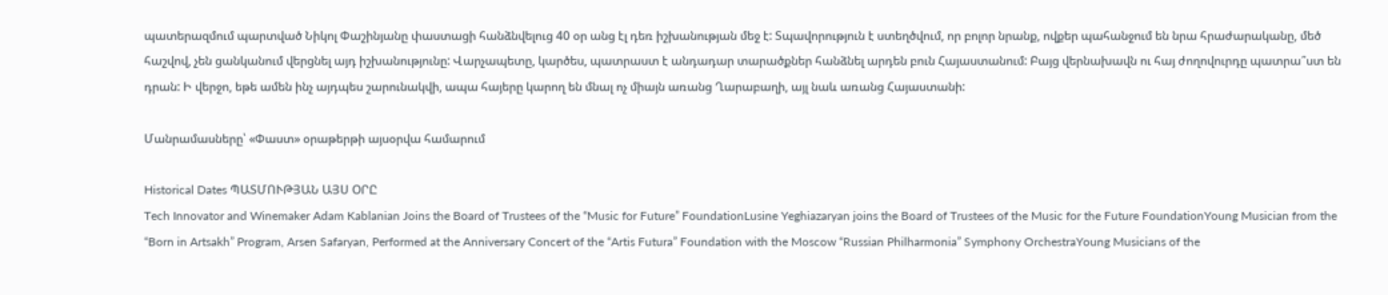պատերազմում պարտված Նիկոլ Փաշինյանը փաստացի հանձնվելուց 40 օր անց էլ դեռ իշխանության մեջ է: Տպավորություն է ստեղծվում, որ բոլոր նրանք, ովքեր պահանջում են նրա հրաժարականը, մեծ հաշվով, չեն ցանկանում վերցնել այդ իշխանությունը: Վարչապետը, կարծես, պատրաստ է անդադար տարածքներ հանձնել արդեն բուն Հայաստանում: Բայց վերնախավն ու հայ ժողովուրդը պատրա՞ստ են դրան: Ի վերջո, եթե ամեն ինչ այդպես շարունակվի, ապա հայերը կարող են մնալ ոչ միայն առանց Ղարաբաղի, այլ նաև առանց Հայաստանի:

Մանրամասները՝ «Փաստ» օրաթերթի այսօրվա համարում

Historical Dates ՊԱՏՄՈՒԹՅԱՆ ԱՅՍ ՕՐԸ
Tech Innovator and Winemaker Adam Kablanian Joins the Board of Trustees of the “Music for Future” FoundationLusine Yeghiazaryan joins the Board of Trustees of the Music for the Future FoundationYoung Musician from the “Born in Artsakh” Program, Arsen Safaryan, Performed at the Anniversary Concert of the “Artis Futura” Foundation with the Moscow “Russian Philharmonia” Symphony OrchestraYoung Musicians of the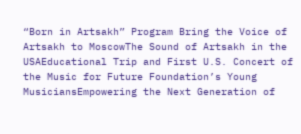“Born in Artsakh” Program Bring the Voice of Artsakh to MoscowThe Sound of Artsakh in the USAEducational Trip and First U.S. Concert of the Music for Future Foundation’s Young MusiciansEmpowering the Next Generation of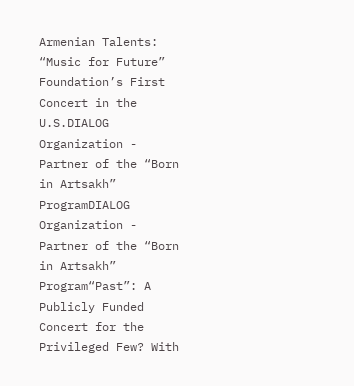Armenian Talents: “Music for Future” Foundation’s First Concert in the U.S.DIALOG Organization - Partner of the “Born in Artsakh” ProgramDIALOG Organization - Partner of the “Born in Artsakh” Program“Past”: A Publicly Funded Concert for the Privileged Few? With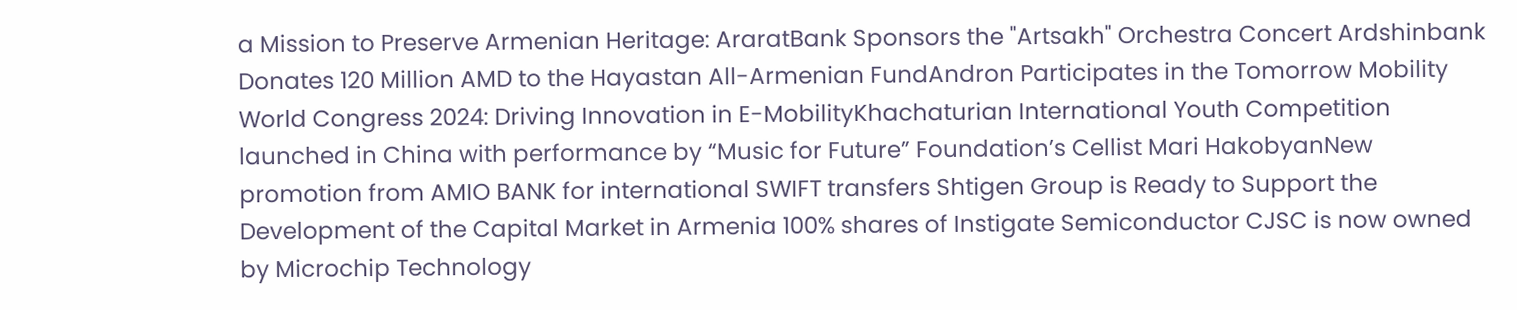a Mission to Preserve Armenian Heritage: AraratBank Sponsors the "Artsakh" Orchestra Concert Ardshinbank Donates 120 Million AMD to the Hayastan All-Armenian FundAndron Participates in the Tomorrow Mobility World Congress 2024: Driving Innovation in E-MobilityKhachaturian International Youth Competition launched in China with performance by “Music for Future” Foundation’s Cellist Mari HakobyanNew promotion from AMIO BANK for international SWIFT transfers Shtigen Group is Ready to Support the Development of the Capital Market in Armenia 100% shares of Instigate Semiconductor CJSC is now owned by Microchip Technology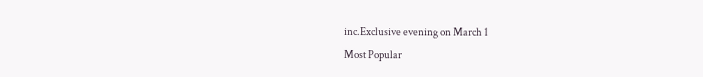inc.Exclusive evening on March 1
Most Popular